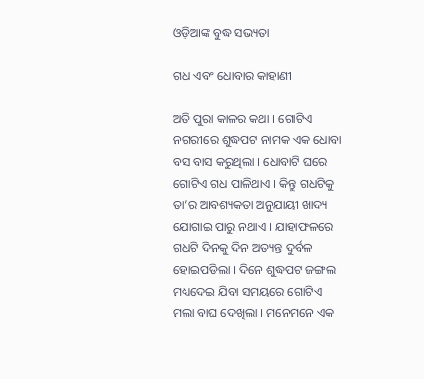ଓଡ଼ିଆଙ୍କ ବୁଦ୍ଧ ସଭ୍ୟତା

ଗଧ ଏବଂ ଧୋବାର କାହାଣୀ

ଅତି ପୁରା କାଳର କଥା । ଗୋଟିଏ ନଗରୀରେ ଶୁଦ୍ଧପଟ ନାମକ ଏକ ଧୋବା ବସ ବାସ କରୁଥିଲା । ଧୋବାଟି ଘରେ ଗୋଟିଏ ଗଧ ପାଳିଥାଏ । କିନ୍ତୁ ଗଧଟିକୁ ତା’ର ଆବଶ୍ୟକତା ଅନୁଯାୟୀ ଖାଦ୍ୟ ଯୋଗାଇ ପାରୁ ନଥାଏ । ଯାହାଫଳରେ ଗଧଟି ଦିନକୁ ଦିନ ଅତ୍ୟନ୍ତ ଦୁର୍ବଳ ହୋଇପଡିଲା । ଦିନେ ଶୁଦ୍ଧପଟ ଜଙ୍ଗଲ ମଧ୍ୟଦେଇ ଯିବା ସମୟରେ ଗୋଟିଏ ମଲା ବାଘ ଦେଖିଲା । ମନେମନେ ଏକ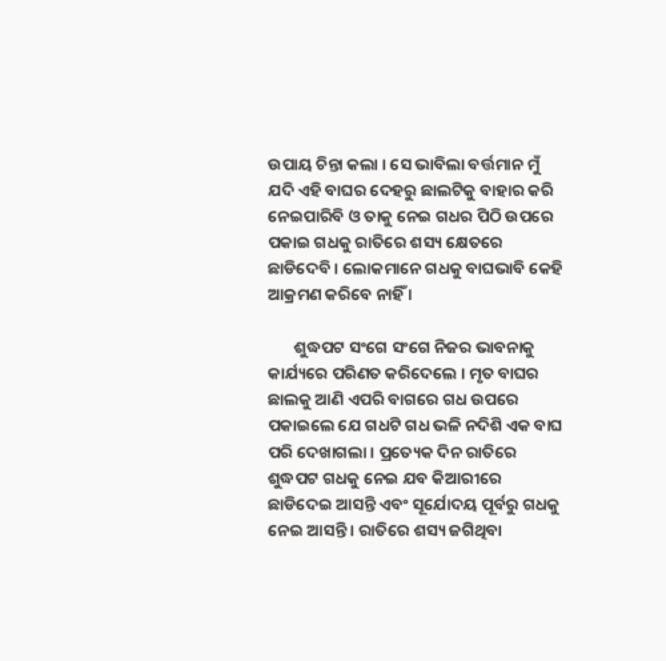ଉପାୟ ଚିନ୍ତା କଲା । ସେ ଭାବିଲା ବର୍ତ୍ତମାନ ମୁଁ ଯଦି ଏହି ବାଘର ଦେହରୁ ଛାଲଟିକୁ ବାହାର କରି ନେଇପାରିବି ଓ ତାକୁ ନେଇ ଗଧର ପିଠି ଉପରେ ପକାଇ ଗଧକୁ ରାତିରେ ଶସ୍ୟ କ୍ଷେତରେ ଛାଡିଦେବି । ଲୋକମାନେ ଗଧକୁ ବାଘଭାବି କେହି ଆକ୍ରମଣ କରିବେ ନାହିଁ ।

       ଶୁଦ୍ଧପଟ ସଂଗେ ସଂଗେ ନିଜର ଭାବନାକୁ କାର୍ଯ୍ୟରେ ପରିଣତ କରିଦେଲେ । ମୃତ ବାଘର ଛାଲକୁ ଆଣି ଏପରି ବାଗରେ ଗଧ ଉପରେ ପକାଇଲେ ଯେ ଗଧଟି ଗଧ ଭଳି ନଦିଶି ଏକ ବାଘ ପରି ଦେଖାଗଲା । ପ୍ରତ୍ୟେକ ଦିନ ରାତିରେ ଶୁଦ୍ଧପଟ ଗଧକୁ ନେଇ ଯବ କିଆରୀରେ ଛାଡିଦେଇ ଆସନ୍ତି ଏବଂ ସୂର୍ଯୋଦୟ ପୂର୍ବରୁ ଗଧକୁ ନେଇ ଆସନ୍ତି । ରାତିରେ ଶସ୍ୟ ଜଗିଥିବା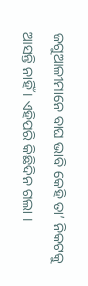ଜଗୁଆଳୀମାନେ ବାଘ ଭାବି କେହି ତା’ ନିକଟକୁ ଆସନ୍ତି ନାହିଁ । ଏହିପରି କିଛିଦିନ ଗଲା ।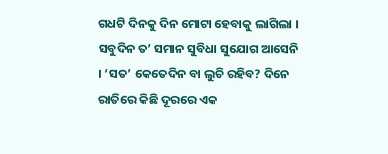ଗଧଟି ଦିନକୁ ଦିନ ମୋଟା ହେବାକୁ ଲାଗିଲା । ସବୁଦିନ ତ’ ସମାନ ସୁବିଧା ସୁଯୋଗ ଆସେନି । ‘ସତ’ କେତେଦିନ ବା ଲୁଚି ରହିବ? ଦିନେ ରାତିରେ କିଛି ଦୂରରେ ଏକ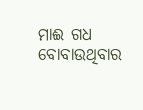ମାଈ ଗଧ ବୋବାଉଥିବାର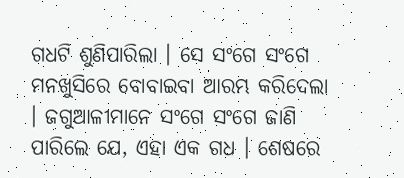ଗଧଟି ଶୁଣିପାରିଲା । ସେ ସଂଗେ ସଂଗେ ମନଖୁସିରେ ବୋବାଇବା ଆରମ୍ଭ କରିଦେଲା । ଜଗୁଆଳୀମାନେ ସଂଗେ ସଂଗେ ଜାଣି ପାରିଲେ ଯେ, ଏହା ଏକ ଗଧ । ଶେଷରେ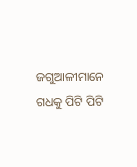ଜଗୁଆଳୀମାନେ ଗଧକୁ ପିଟି ପିଟି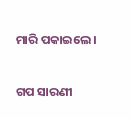ମାରି ପକାଇଲେ ।


ଗପ ସାରଣୀ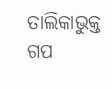ତାଲିକାଭୁକ୍ତ ଗପ